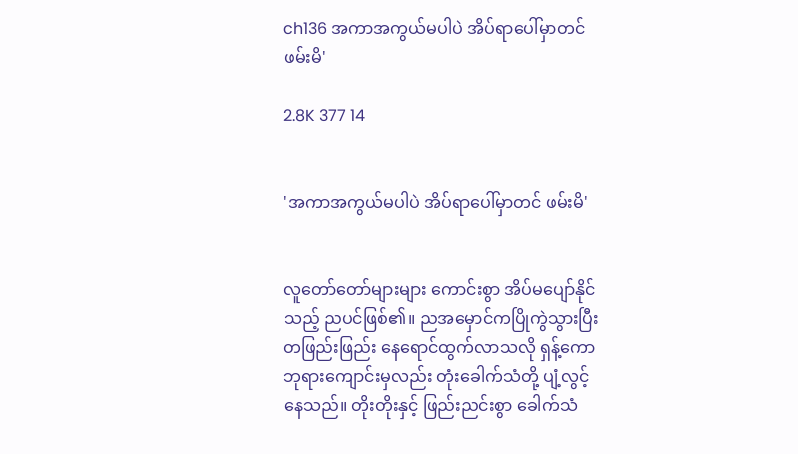ch136 အကာအကွယ်မပါပဲ အိပ်ရာပေါ်မှာတင် ဖမ်းမိ'

2.8K 377 14


'အကာအကွယ်မပါပဲ အိပ်ရာပေါ်မှာတင် ဖမ်းမိ'


လူတော်တော်များများ ကောင်းစွာ အိပ်မပျော်နိုင်သည့် ညပင်ဖြစ်၏။ ညအမှောင်ကပြိုကွဲသွားပြီး တဖြည်းဖြည်း နေရောင်ထွက်လာသလို ရှန့်ကော ဘုရားကျောင်းမှလည်း တုံးခေါက်သံတို့ ပျံ့လွင့်နေသည်။ တိုးတိုးနှင့် ဖြည်းညင်းစွာ ခေါက်သံ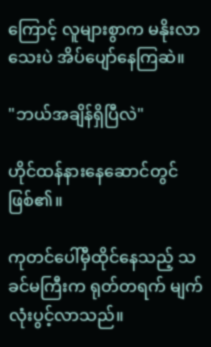ကြောင့် လူများစွာက မနိုးလာသေးပဲ အိပ်ပျော်နေကြဆဲ။

"ဘယ်အချိန်ရှိပြီလဲ"

ဟိုင်ထန်နားနေဆောင်တွင်ဖြစ်၏။

ကုတင်ပေါ်မှီထိုင်နေသည့် သခင်မကြီးက ရုတ်တရက် မျက်လုံးပွင့်လာသည်။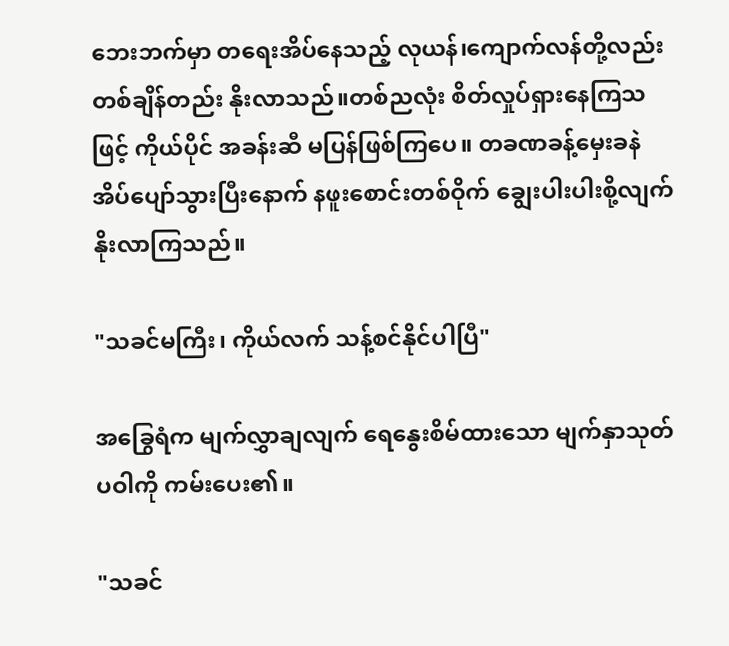ဘေးဘက်မှာ တရေးအိပ်နေသည့် လုယန်၊ကျောက်လန်တို့လည်း တစ်ချိန်တည်း နိုးလာသည်။တစ်ညလုံး စိတ်လှုပ်ရှားနေကြသဖြင့် ကိုယ်ပိုင် အခန်းဆီ မပြန်ဖြစ်ကြပေ။ တခဏခန့်မှေးခနဲ အိပ်ပျော်သွားပြီးနောက် နဖူးစောင်းတစ်ဝိုက် ချွေးပါးပါးစို့လျက် နိုးလာကြသည်။

"သခင်မကြီး၊ ကိုယ်လက် သန့်စင်နိုင်ပါပြီ"

အခြွေရံက မျက်လွှာချလျက် ရေနွေးစိမ်ထားသော မျက်နှာသုတ်ပဝါကို ကမ်းပေး၏။

"သခင်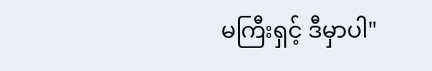မကြီးရှင့် ဒီမှာပါ"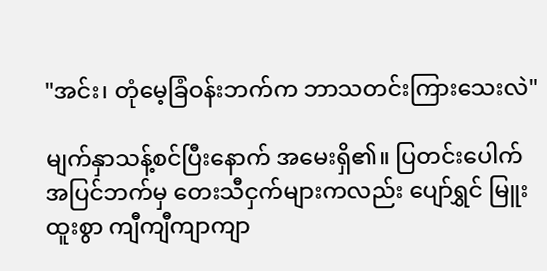"အင်း၊ တုံမေ့ခြံဝန်းဘက်က ဘာသတင်းကြားသေးလဲ"

မျက်နှာသန့်စင်ပြီးနောက် အမေးရှိ၏။ ပြတင်းပေါက် အပြင်ဘက်မှ တေးသီငှက်များကလည်း ပျော်ရွှင် မြူးထူးစွာ ကျီကျီကျာကျာ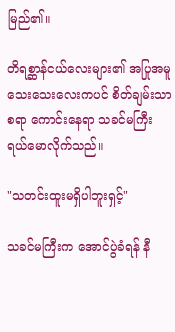မြည်၏။

တိရစ္ဆာန်ငယ်လေးများ၏ အပြုအမူသေးသေးလေးကပင် စိတ်ချမ်းသာစရာ ကောင်း‌နေရာ သခင်မကြီး ရယ်မောလိုက်သည်။

"သတင်းထူးမရှိပါဘူးရှင့်"

သခင်မကြီးက အောင်ပွဲခံရန် နီ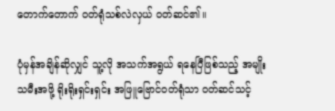တောက်တောက် ဝတ်ရုံသစ်လဲလှယ် ဝတ်ဆင်၏။

ပုံမှန်အချိန်ဆိုလျှင် သူ့လို အသက်အရွယ် ရနေပြီဖြစ်သည့် အမျိုးသမီးအဖို့ ရိုးရိုးရှင်းရှင်း အဖြူဗြောင်ဝတ်ရုံသာ ဝတ်ဆင်သင့်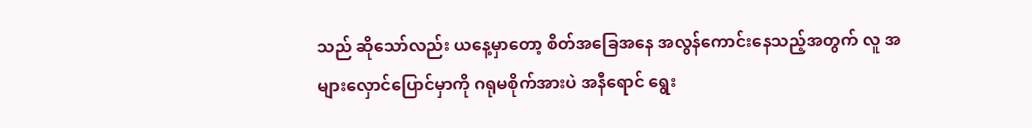သည် ဆိုသော်လည်း ယနေ့မှာတော့ စိတ်အခြေအနေ အလွန်ကောင်းနေသည့်အတွက် လူ အများလှောင်ပြောင်မှာကို ဂရုမစိုက်အားပဲ အနီရောင် ရွေး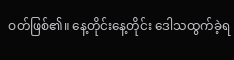ဝတ်ဖြစ်၏။ နေ့တိုင်းနေ့တိုင်း ဒေါသထွက်ခဲ့ရ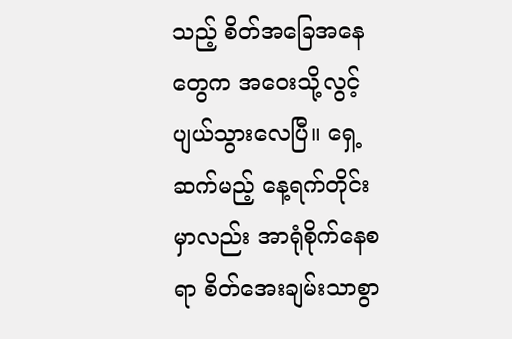သည့် စိတ်အခြေအနေတွေက အဝေးသို့လွင့်ပျယ်သွားလေပြီ။ ရှေ့ဆက်မည့် ‌နေ့ရက်တိုင်းမှာလည်း အာရုံစိုက်နေစရာ စိတ်အေးချမ်းသာစွာ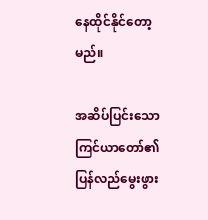နေထိုင်နိုင်တော့မည်။

အဆိပ်ပြင်းသော ကြင်ယာတော်၏ ပြန်လည်မွေးဖွား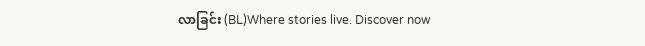လာခြင်း (BL)Where stories live. Discover now